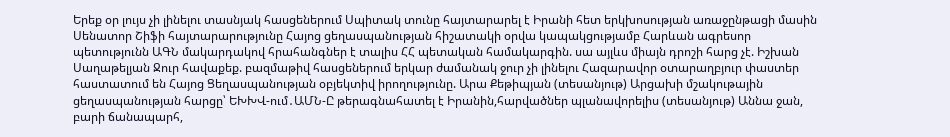Երեք օր լույս չի լինելու տասնյակ հասցեներում Սպիտակ տունը հայտարարել է Իրանի հետ երկխոսության առաջընթացի մասին Սենատոր Շիֆի հայտարարությունը Հայոց ցեղասպանության հիշատակի օրվա կապակցությամբ Հարևան ագրեսոր պետությունն ԱԳՆ մակարդակով հրահանգներ է տալիս ՀՀ պետական համակարգին. սա այլևս միայն դրոշի հարց չէ. Իշխան Սաղաթելյան Ջուր հավաքեք. բազմաթիվ հասցեներում երկար ժամանակ ջուր չի լինելու Հազարավոր օտարաղբյուր փաստեր հաստատում են Հայոց Ցեղասպանության օբյեկտիվ իրողությունը. Արա Քեթիպյան (տեսանյութ) Արցախի մշակութային ցեղասպանության հարցը՝ ԵԽԽՎ-ում․ԱՄՆ-Ը թերագնահատել է Իրանին,հարվածներ պլանավորելիս (տեսանյութ) Աննա ջան, բարի ճանապարհ,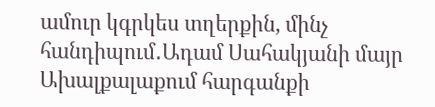ամուր կգրկես տղերքին, մինչ հանդիպում․Ադամ Սահակյանի մայր Ախալքալաքում հարգանքի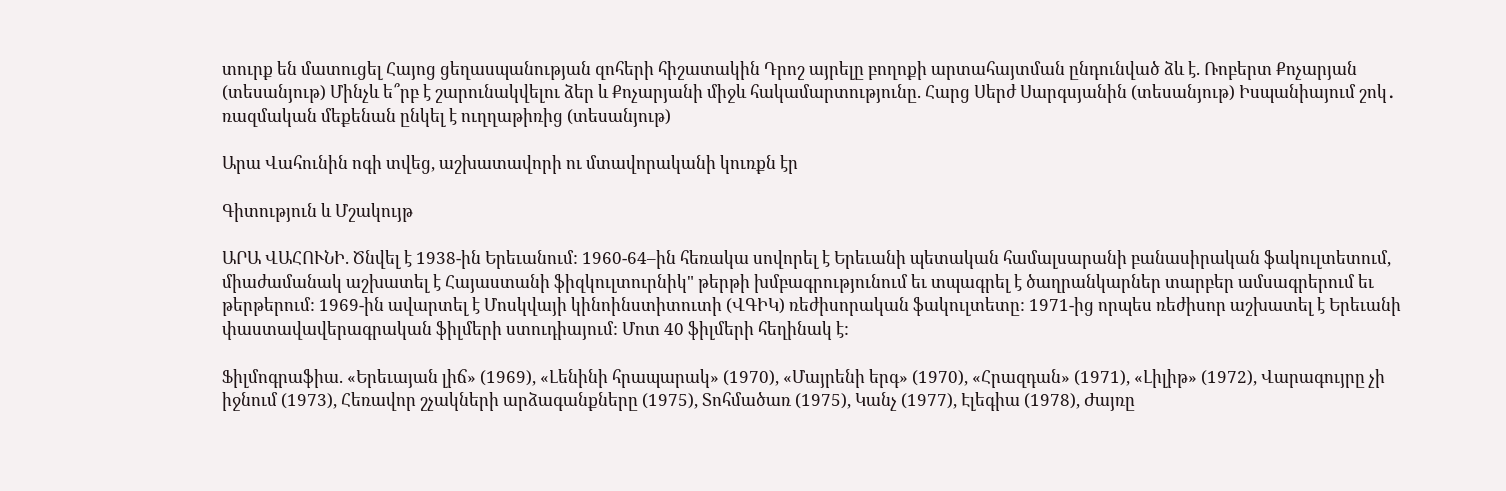տուրք են մատուցել Հայոց ցեղասպանության զոհերի հիշատակին Դրոշ այրելը բողոքի արտահայտման ընդունված ձև է. Ռոբերտ Քոչարյան (տեսանյութ) Մինչև ե՞րբ է շարունակվելու ձեր և Քոչարյանի միջև հակամարտությունը. Հարց Սերժ Սարգսյանին (տեսանյութ) Իսպանիայում շոկ․ ռազմական մեքենան ընկել է ուղղաթիռից (տեսանյութ)

Արա Վահունին ոգի տվեց, աշխատավորի ու մտավորականի կուռքն էր

Գիտություն և Մշակույթ

ԱՐԱ ՎԱՀՈՒՆԻ. Ծնվել է 1938-ին Երեւանում: 1960-64–ին հեռակա սովորել է Երեւանի պետական համալսարանի բանասիրական ֆակուլտետում, միաժամանակ աշխատել է Հայաստանի ֆիզկուլտուրնիկ" թերթի խմբագրությունում եւ տպագրել է ծաղրանկարներ տարբեր ամսագրերում եւ թերթերում: 1969-ին ավարտել է Մոսկվայի կինոինստիտուտի (ՎԳԻԿ) ռեժիսորական ֆակուլտետը: 1971-ից որպես ռեժիսոր աշխատել է Երեւանի փաստավավերագրական ֆիլմերի ստուդիայում: Մոտ 40 ֆիլմերի հեղինակ է:

Ֆիլմոգրաֆիա. «Երեւայան լիճ» (1969), «Լենինի հրապարակ» (1970), «Մայրենի երգ» (1970), «Հրազդան» (1971), «Լիլիթ» (1972), Վարագույրը չի իջնում (1973), Հեռավոր շչակների արձագանքները (1975), Տոհմածառ (1975), Կանչ (1977), Էլեգիա (1978), Ժայռը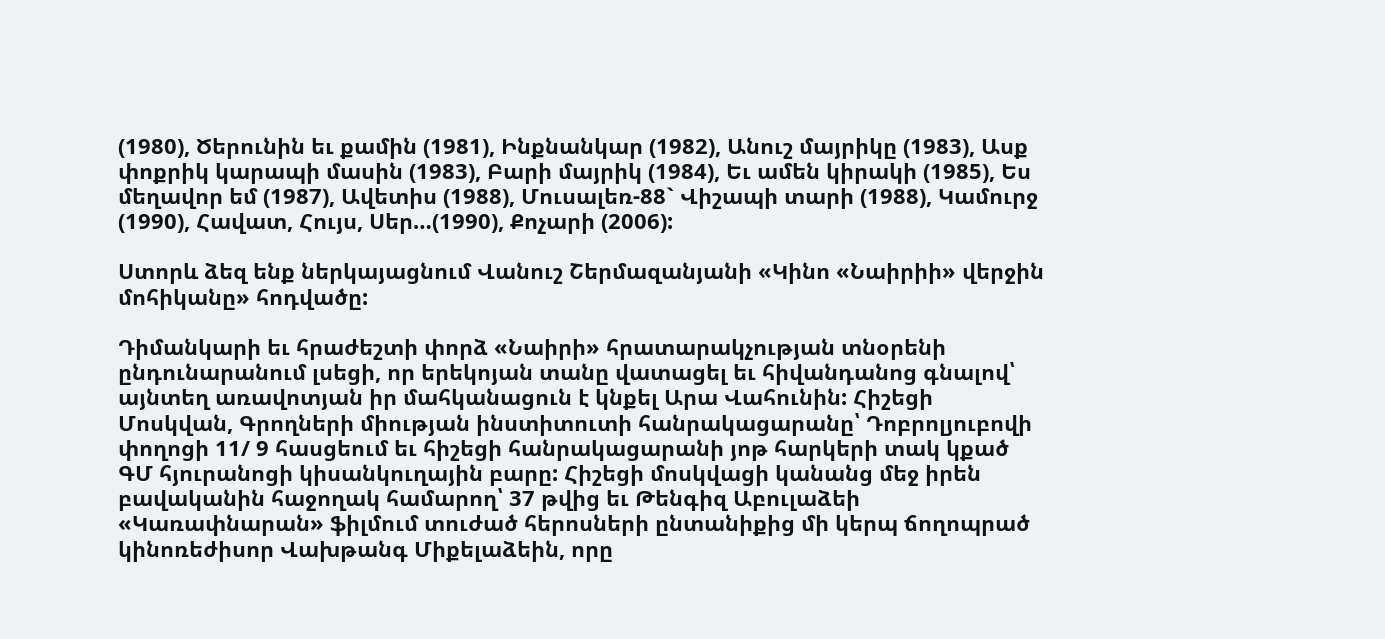(1980), Ծերունին եւ քամին (1981), Ինքնանկար (1982), Անուշ մայրիկը (1983), Ասք փոքրիկ կարապի մասին (1983), Բարի մայրիկ (1984), Եւ ամեն կիրակի (1985), Ես մեղավոր եմ (1987), Ավետիս (1988), Մուսալեռ-88` Վիշապի տարի (1988), Կամուրջ (1990), Հավատ, Հույս, Սեր…(1990), Քոչարի (2006):

Ստորև ձեզ ենք ներկայացնում Վանուշ Շերմազանյանի «Կինո «Նաիրիի» վերջին մոհիկանը» հոդվածը:

Դիմանկարի եւ հրաժեշտի փորձ «Նաիրի» հրատարակչության տնօրենի ընդունարանում լսեցի, որ երեկոյան տանը վատացել եւ հիվանդանոց գնալով՝ այնտեղ առավոտյան իր մահկանացուն է կնքել Արա Վահունին: Հիշեցի Մոսկվան, Գրողների միության ինստիտուտի հանրակացարանը՝ Դոբրոլյուբովի փողոցի 11/ 9 հասցեում եւ հիշեցի հանրակացարանի յոթ հարկերի տակ կքած ԳՄ հյուրանոցի կիսանկուղային բարը: Հիշեցի մոսկվացի կանանց մեջ իրեն բավականին հաջողակ համարող՝ 37 թվից եւ Թենգիզ Աբուլաձեի «Կառափնարան» ֆիլմում տուժած հերոսների ընտանիքից մի կերպ ճողոպրած կինոռեժիսոր Վախթանգ Միքելաձեին, որը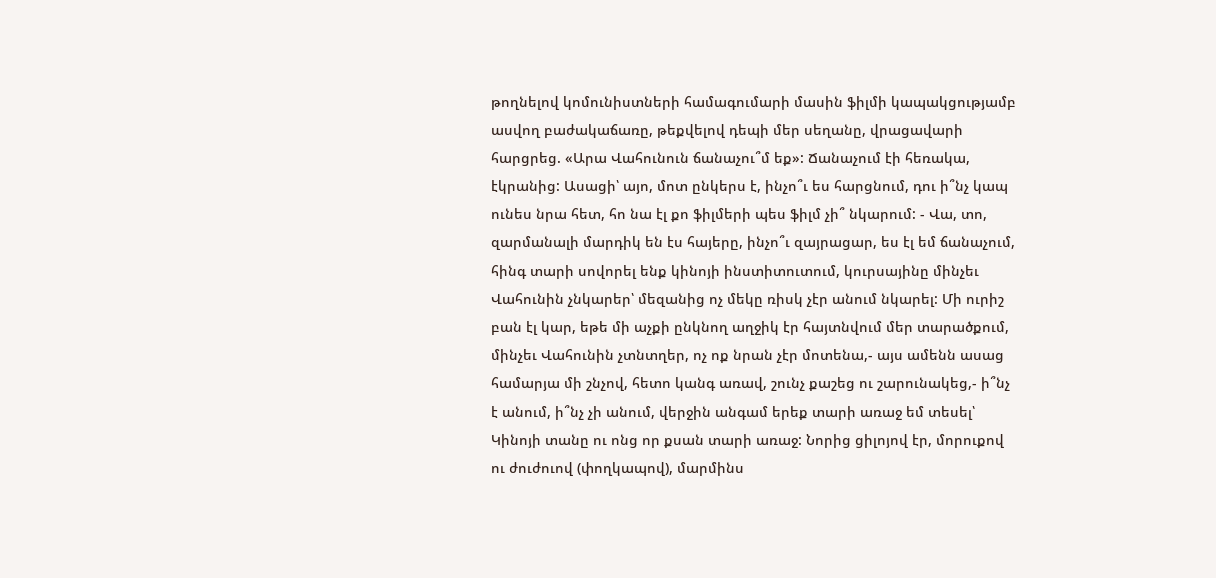թողնելով կոմունիստների համագումարի մասին ֆիլմի կապակցությամբ ասվող բաժակաճառը, թեքվելով դեպի մեր սեղանը, վրացավարի հարցրեց. «Արա Վահունուն ճանաչու՞մ եք»: Ճանաչում էի հեռակա, էկրանից: Ասացի՝ այո, մոտ ընկերս է, ինչո՞ւ ես հարցնում, դու ի՞նչ կապ ունես նրա հետ, հո նա էլ քո ֆիլմերի պես ֆիլմ չի՞ նկարում: - Վա, տո, զարմանալի մարդիկ են էս հայերը, ինչո՞ւ զայրացար, ես էլ եմ ճանաչում, հինգ տարի սովորել ենք կինոյի ինստիտուտում, կուրսայինը մինչեւ Վահունին չնկարեր՝ մեզանից ոչ մեկը ռիսկ չէր անում նկարել: Մի ուրիշ բան էլ կար, եթե մի աչքի ընկնող աղջիկ էր հայտնվում մեր տարածքում, մինչեւ Վահունին չտնտղեր, ոչ ոք նրան չէր մոտենա,- այս ամենն ասաց համարյա մի շնչով, հետո կանգ առավ, շունչ քաշեց ու շարունակեց,- ի՞նչ է անում, ի՞նչ չի անում, վերջին անգամ երեք տարի առաջ եմ տեսել՝ Կինոյի տանը ու ոնց որ քսան տարի առաջ: Նորից ցիլոյով էր, մորուքով ու ժուժուով (փողկապով), մարմինս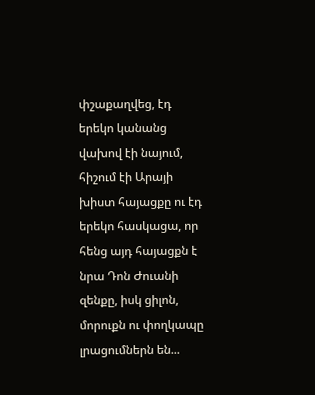փշաքաղվեց, էդ երեկո կանանց վախով էի նայում, հիշում էի Արայի խիստ հայացքը ու էդ երեկո հասկացա, որ հենց այդ հայացքն է նրա Դոն Ժուանի զենքը, իսկ ցիլոն, մորուքն ու փողկապը լրացումներն են...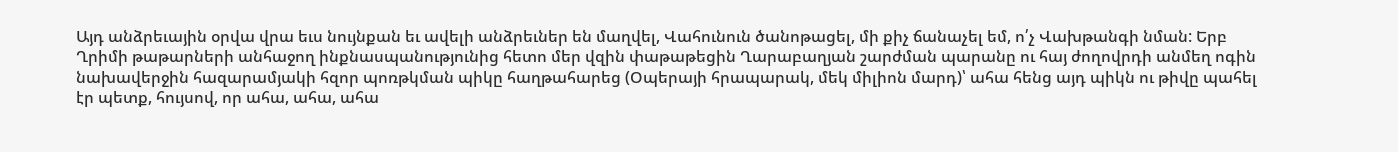Այդ անձրեւային օրվա վրա եւս նույնքան եւ ավելի անձրեւներ են մաղվել, Վահունուն ծանոթացել, մի քիչ ճանաչել եմ, ո՛չ Վախթանգի նման: Երբ Ղրիմի թաթարների անհաջող ինքնասպանությունից հետո մեր վզին փաթաթեցին Ղարաբաղյան շարժման պարանը ու հայ ժողովրդի անմեղ ոգին նախավերջին հազարամյակի հզոր պոռթկման պիկը հաղթահարեց (Օպերայի հրապարակ, մեկ միլիոն մարդ)՝ ահա հենց այդ պիկն ու թիվը պահել էր պետք, հույսով, որ ահա, ահա, ահա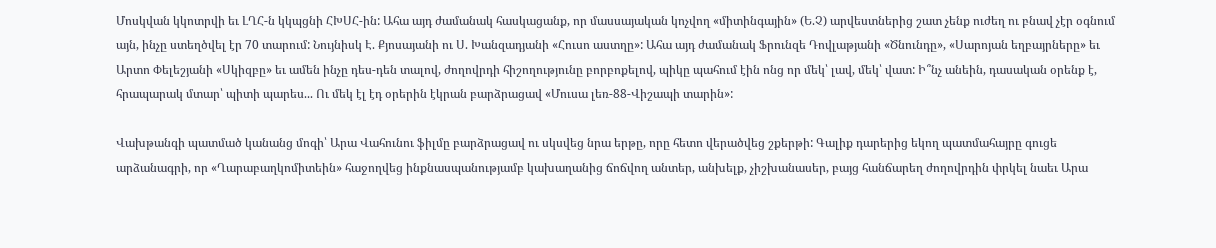Մոսկվան կկոտրվի եւ ԼՂՀ-ն կկպցնի ՀԽՍՀ-ին: Ահա այդ ժամանակ հասկացանք, որ մասսայական կոչվող «միտինգային» (Ե.Չ) արվեստներից շատ չենք ուժեղ ու բնավ չէր օգնում այն, ինչը ստեղծվել էր 70 տարում: Նույնիսկ Է. Քյոսայանի ու Ս. Խանզադյանի «Հուսո աստղը»: Ահա այդ ժամանակ Ֆրունզե Դովլաթյանի «Ծնունդը», «Սարոյան եղբայրները» եւ Արտո Փելեշյանի «Սկիզբը» եւ ամեն ինչը դես-դեն տալով, ժողովրդի հիշողությունը բորբոքելով, պիկը պահում էին ոնց որ մեկ՝ լավ, մեկ՝ վատ: Ի՞նչ անեին, դասական օրենք է, հրապարակ մտար՝ պիտի պարես... Ու մեկ էլ էդ օրերին էկրան բարձրացավ «Մուսա լեռ-88-Վիշապի տարին»:

Վախթանգի պատմած կանանց մոգի՝ Արա Վահունու ֆիլմը բարձրացավ ու սկսվեց նրա երթը, որը հետո վերածվեց շքերթի: Գալիք դարերից եկող պատմահայրը գուցե արձանագրի, որ «Ղարաբաղկոմիտեին» հաջողվեց ինքնասպանությամբ կախաղանից ճոճվող անտեր, անխելք, չիշխանասեր, բայց հանճարեղ ժողովրդին փրկել նաեւ Արա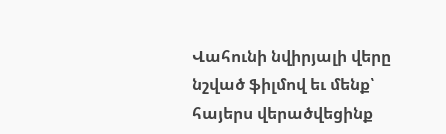Վահունի նվիրյալի վերը նշված ֆիլմով եւ մենք՝ հայերս վերածվեցինք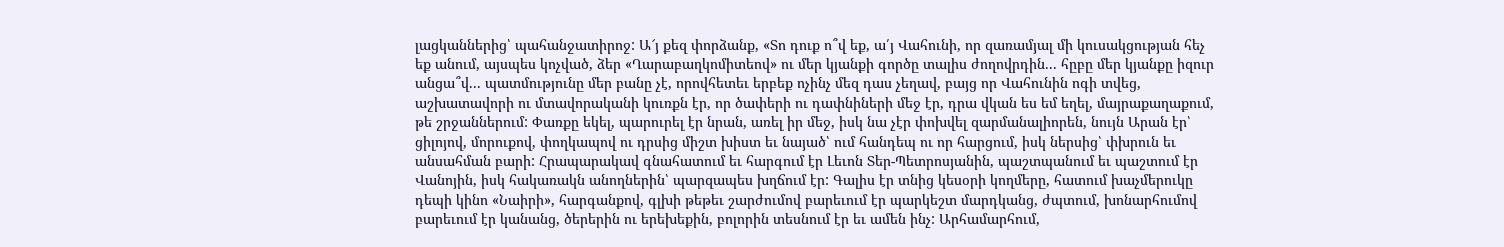լացկաններից՝ պահանջատիրոջ: Ա՜յ քեզ փորձանք, «Տո դուք ո՞վ եք, ա՛յ Վահունի, որ զառամյալ մի կուսակցության հեչ եք անում, այսպես կոչված, ձեր «Ղարաբաղկոմիտեով» ու մեր կյանքի գործը տալիս ժողովրդին... հըբը մեր կյանքը իզուր անցա՞վ... պատմությունը մեր բանը չէ, որովհետեւ երբեք ոչինչ մեզ դաս չեղավ, բայց որ Վահունին ոգի տվեց, աշխատավորի ու մտավորականի կուռքն էր, որ ծափերի ու դափնիների մեջ էր, դրա վկան ես եմ եղել, մայրաքաղաքում, թե շրջաններում: Փառքը եկել, պարուրել էր նրան, առել իր մեջ, իսկ նա չէր փոխվել զարմանալիորեն, նույն Արան էր՝ ցիլոյով, մորուքով, փողկապով ու դրսից միշտ խիստ եւ նայած՝ ում հանդեպ ու որ հարցում, իսկ ներսից՝ փխրուն եւ անսահման բարի: Հրապարակավ գնահատում եւ հարգում էր Լեւոն Տեր-Պետրոսյանին, պաշտպանում եւ պաշտում էր Վանոյին, իսկ հակառակն անողներին՝ պարզապես խղճում էր: Գալիս էր տնից կեսօրի կողմերը, հատում խաչմերուկը դեպի կինո «Նաիրի», հարգանքով, գլխի թեթեւ շարժումով բարեւում էր պարկեշտ մարդկանց, ժպտում, խոնարհումով բարեւում էր կանանց, ծերերին ու երեխեքին, բոլորին տեսնում էր եւ ամեն ինչ: Արհամարհում,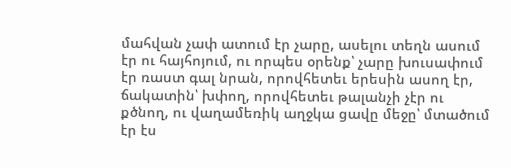մահվան չափ ատում էր չարը, ասելու տեղն ասում էր ու հայհոյում, ու որպես օրենք՝ չարը խուսափում էր ռաստ գալ նրան, որովհետեւ երեսին ասող էր, ճակատին՝ խփող, որովհետեւ թալանչի չէր ու քծնող, ու վաղամեռիկ աղջկա ցավը մեջը՝ մտածում էր էս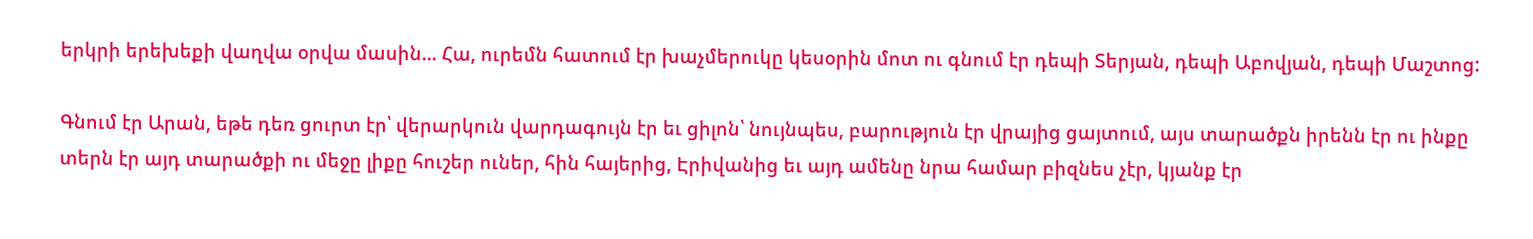երկրի երեխեքի վաղվա օրվա մասին... Հա, ուրեմն հատում էր խաչմերուկը կեսօրին մոտ ու գնում էր դեպի Տերյան, դեպի Աբովյան, դեպի Մաշտոց:

Գնում էր Արան, եթե դեռ ցուրտ էր՝ վերարկուն վարդագույն էր եւ ցիլոն՝ նույնպես, բարություն էր վրայից ցայտում, այս տարածքն իրենն էր ու ինքը տերն էր այդ տարածքի ու մեջը լիքը հուշեր ուներ, հին հայերից, Էրիվանից եւ այդ ամենը նրա համար բիզնես չէր, կյանք էր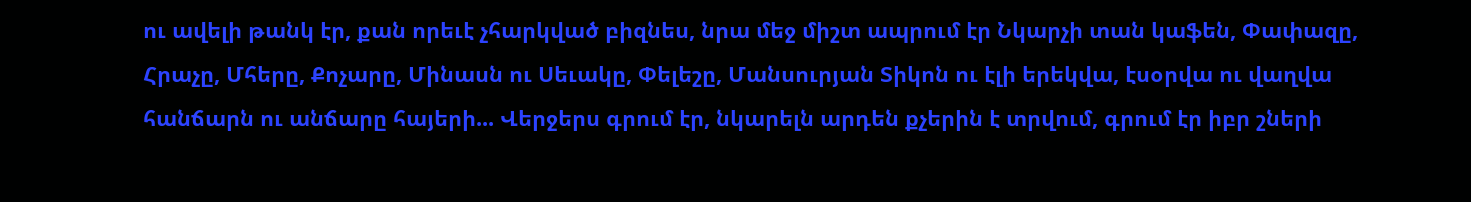ու ավելի թանկ էր, քան որեւէ չհարկված բիզնես, նրա մեջ միշտ ապրում էր Նկարչի տան կաֆեն, Փափազը, Հրաչը, Մհերը, Քոչարը, Մինասն ու Սեւակը, Փելեշը, Մանսուրյան Տիկոն ու էլի երեկվա, էսօրվա ու վաղվա հանճարն ու անճարը հայերի... Վերջերս գրում էր, նկարելն արդեն քչերին է տրվում, գրում էր իբր շների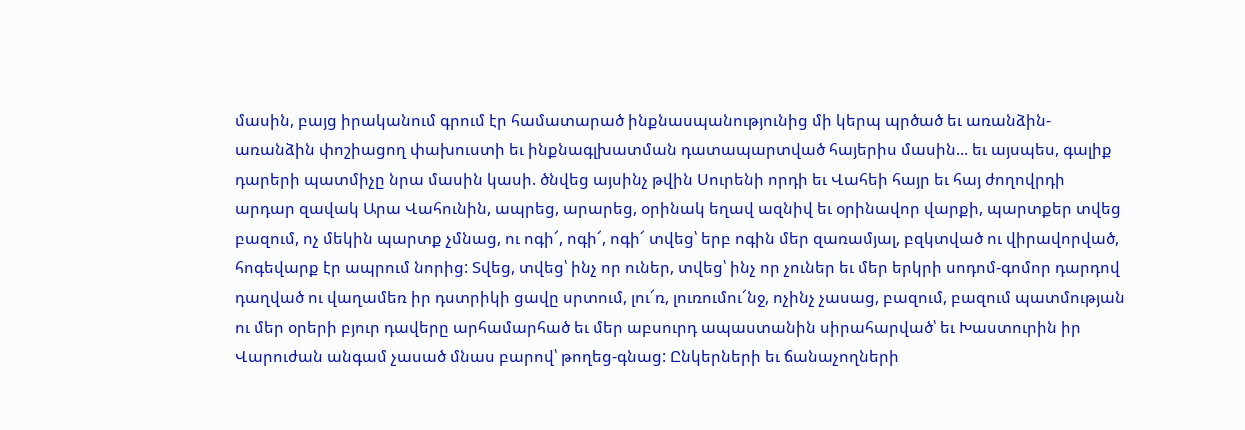մասին, բայց իրականում գրում էր համատարած ինքնասպանությունից մի կերպ պրծած եւ առանձին-առանձին փոշիացող փախուստի եւ ինքնագլխատման դատապարտված հայերիս մասին... եւ այսպես, գալիք դարերի պատմիչը նրա մասին կասի. ծնվեց այսինչ թվին Սուրենի որդի եւ Վահեի հայր եւ հայ ժողովրդի արդար զավակ Արա Վահունին, ապրեց, արարեց, օրինակ եղավ ազնիվ եւ օրինավոր վարքի, պարտքեր տվեց բազում, ոչ մեկին պարտք չմնաց, ու ոգի՜, ոգի՜, ոգի՜ տվեց՝ երբ ոգին մեր զառամյալ, բզկտված ու վիրավորված, հոգեվարք էր ապրում նորից: Տվեց, տվեց՝ ինչ որ ուներ, տվեց՝ ինչ որ չուներ եւ մեր երկրի սոդոմ-գոմոր դարդով դաղված ու վաղամեռ իր դստրիկի ցավը սրտում, լու՜ռ, լուռումու՜նջ, ոչինչ չասաց, բազում, բազում պատմության ու մեր օրերի բյուր դավերը արհամարհած եւ մեր աբսուրդ ապաստանին սիրահարված՝ եւ Խաստուրին իր Վարուժան անգամ չասած մնաս բարով՝ թողեց-գնաց: Ընկերների եւ ճանաչողների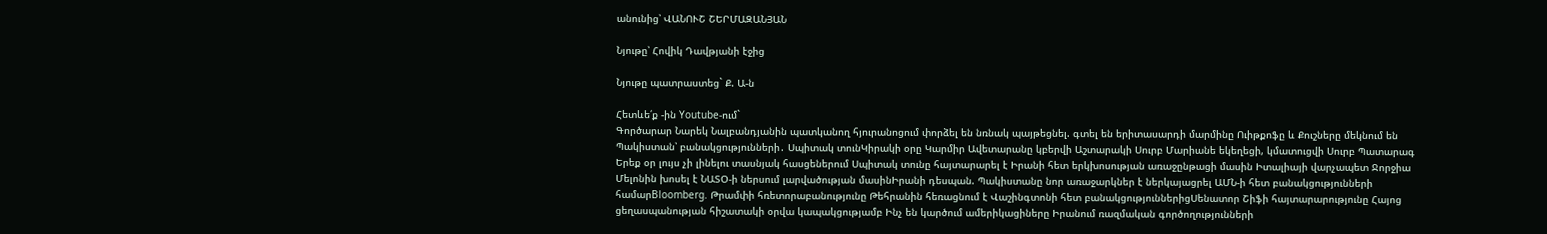անունից՝ ՎԱՆՈՒՇ ՇԵՐՄԱԶԱՆՅԱՆ

Նյութը՝ Հովիկ Դավթյանի էջից

Նյութը պատրաստեց` Ք. Ա-ն

Հետևե՛ք -ին Youtube-ում`
Գործարար Նարեկ Նալբանդյանին պատկանող հյուրանոցում փորձել են նռնակ պայթեցնել. գտել են երիտասարդի մարմինը Ուիթքոֆը և Քուշները մեկնում են Պակիստան՝ բանակցությունների․ Սպիտակ տունԿիրակի օրը Կարմիր Ավետարանը կբերվի Աշտարակի Սուրբ Մարիանե եկեղեցի, կմատուցվի Սուրբ Պատարագ Երեք օր լույս չի լինելու տասնյակ հասցեներում Սպիտակ տունը հայտարարել է Իրանի հետ երկխոսության առաջընթացի մասին Իտալիայի վարչապետ Ջորջիա Մելոնին խոսել է ՆԱՏՕ-ի ներսում լարվածության մասինԻրանի դեսպան. Պակիստանը նոր առաջարկներ է ներկայացրել ԱՄՆ-ի հետ բանակցությունների համարBloomberg. Թրամփի հռետորաբանությունը Թեհրանին հեռացնում է Վաշինգտոնի հետ բանակցություններիցՍենատոր Շիֆի հայտարարությունը Հայոց ցեղասպանության հիշատակի օրվա կապակցությամբ Ինչ են կարծում ամերիկացիները Իրանում ռազմական գործողությունների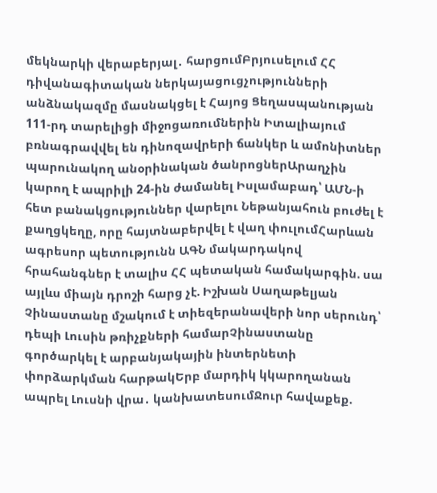մեկնարկի վերաբերյալ․ հարցումԲրյուսելում ՀՀ դիվանագիտական ներկայացուցչությունների անձնակազմը մասնակցել է Հայոց Ցեղասպանության 111-րդ տարելիցի միջոցառումներին Իտալիայում բռնագրավվել են դինոզավրերի ճանկեր և ամոնիտներ պարունակող անօրինական ծանրոցներԱրաղչին կարող է ապրիլի 24-ին ժամանել Իսլամաբադ՝ ԱՄՆ-ի հետ բանակցություններ վարելու Նեթանյահուն բուժել է քաղցկեղը, որը հայտնաբերվել է վաղ փուլումՀարևան ագրեսոր պետությունն ԱԳՆ մակարդակով հրահանգներ է տալիս ՀՀ պետական համակարգին. սա այլևս միայն դրոշի հարց չէ. Իշխան Սաղաթելյան Չինաստանը մշակում է տիեզերանավերի նոր սերունդ՝ դեպի Լուսին թռիչքների համարՉինաստանը գործարկել է արբանյակային ինտերնետի փորձարկման հարթակԵրբ մարդիկ կկարողանան ապրել Լուսնի վրա․ կանխատեսումՋուր հավաքեք.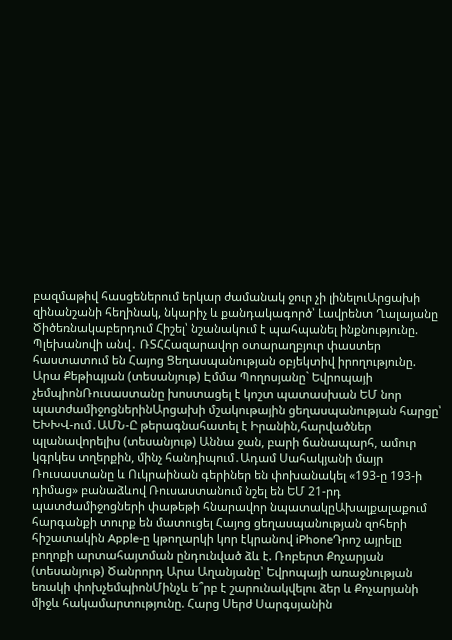բազմաթիվ հասցեներում երկար ժամանակ ջուր չի լինելուԱրցախի զինանշանի հեղինակ, նկարիչ և քանդակագործ՝ Լավրենտ Ղալայանը Ծիծեռնակաբերդում Հիշել՝ նշանակում է պահպանել ինքնությունը. Պլեխանովի անվ․ ՌՏՀՀազարավոր օտարաղբյուր փաստեր հաստատում են Հայոց Ցեղասպանության օբյեկտիվ իրողությունը. Արա Քեթիպյան (տեսանյութ) Էմմա Պողոսյանը` Եվրոպայի չեմպիոնՌուսաստանը խոստացել է կոշտ պատասխան ԵՄ նոր պատժամիջոցներինԱրցախի մշակութային ցեղասպանության հարցը՝ ԵԽԽՎ-ում․ԱՄՆ-Ը թերագնահատել է Իրանին,հարվածներ պլանավորելիս (տեսանյութ) Աննա ջան, բարի ճանապարհ, ամուր կգրկես տղերքին, մինչ հանդիպում․Ադամ Սահակյանի մայր Ռուսաստանը և Ուկրաինան գերիներ են փոխանակել «193-ը 193-ի դիմաց» բանաձևով Ռուսաստանում նշել են ԵՄ 21-րդ պատժամիջոցների փաթեթի հնարավոր նպատակըԱխալքալաքում հարգանքի տուրք են մատուցել Հայոց ցեղասպանության զոհերի հիշատակին Apple-ը կթողարկի կոր էկրանով iPhoneԴրոշ այրելը բողոքի արտահայտման ընդունված ձև է. Ռոբերտ Քոչարյան (տեսանյութ) Ծանրորդ Արա Աղանյանը՝ Եվրոպայի առաջնության եռակի փոխչեմպիոնՄինչև ե՞րբ է շարունակվելու ձեր և Քոչարյանի միջև հակամարտությունը. Հարց Սերժ Սարգսյանին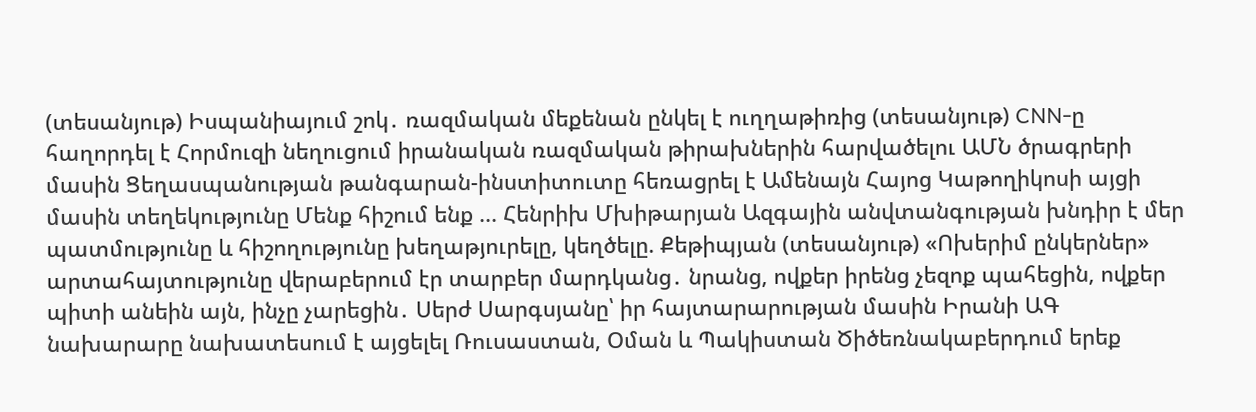(տեսանյութ) Իսպանիայում շոկ․ ռազմական մեքենան ընկել է ուղղաթիռից (տեսանյութ) CNN-ը հաղորդել է Հորմուզի նեղուցում իրանական ռազմական թիրախներին հարվածելու ԱՄՆ ծրագրերի մասին Ցեղասպանության թանգարան-ինստիտուտը հեռացրել է Ամենայն Հայոց Կաթողիկոսի այցի մասին տեղեկությունը Մենք հիշում ենք ... Հենրիխ Մխիթարյան Ազգային անվտանգության խնդիր է մեր պատմությունը և հիշողությունը խեղաթյուրելը, կեղծելը. Քեթիպյան (տեսանյութ) «Ոխերիմ ընկերներ» արտահայտությունը վերաբերում էր տարբեր մարդկանց․ նրանց, ովքեր իրենց չեզոք պահեցին, ովքեր պիտի անեին այն, ինչը չարեցին․ Սերժ Սարգսյանը՝ իր հայտարարության մասին Իրանի ԱԳ նախարարը նախատեսում է այցելել Ռուսաստան, Օման և Պակիստան Ծիծեռնակաբերդում երեք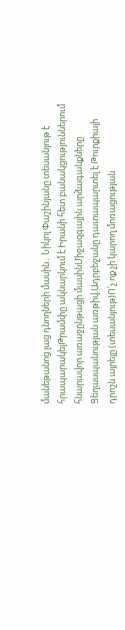մանեթանոց լաց դնողների մասին․ Նիկոլ Փաշինյանը տեսանյութ է հրապարակելԹրամփը ակնարկում է Իրանի հետ բանակցություններում հնարավոր առաջընթացի մասինՄիջազգային արձագանքները Ցեղասպանության առթիվ.Ադրբեջանը դատապարտել է Թուրքիայի դրոշն այրելը (տեսանյութ)Ո՛չ ոք չի կարող մոռացության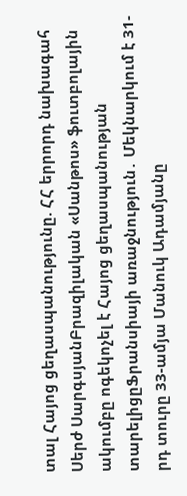տալ Հայոց ցեղասպանությունը. ՀՀ երրորդ նախագահ Սերժ ՍարգսյանԲրազիլական «Սանթոս» ֆուտբոլային ակումբը ոգեկոչել է Հայոց ցեղասպանության տարելիցըՖրանսիայի առաջնություն․ Մեկնարկում է 31-րդ տուրը 33-ամյա Մանուկ Ադամյանը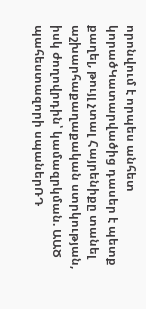որոնվում է որպես անհետ կորածԿատարվածից դասեր է պետք քաղել, թույլ չտալ Հայրենիքը տանել աշխարհաքաղաքական ստրկության, իսկ ժողովրդին՝ կամազրկման. ԱԱԾ պահեստազորի սպաներՌԴ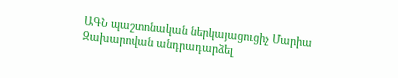ԱԳՆ պաշտոնական ներկայացուցիչ Մարիա Զախարովան անդրադարձել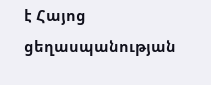է Հայոց ցեղասպանության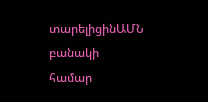տարելիցինԱՄՆ բանակի համար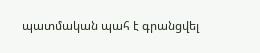պատմական պահ է գրանցվել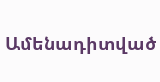Ամենադիտված